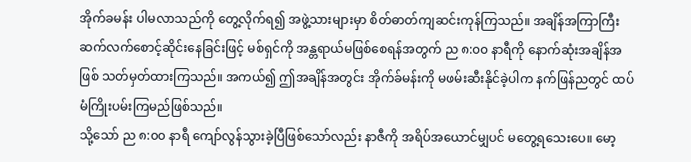အိုက်ခမန်း ပါမလာသည်ကို တွေ့လိုက်ရ၍ အဖွဲ့သားများမှာ စိတ်ဓာတ်ကျဆင်းကုန်ကြသည်။ အချိန်အကြာကြီး ဆက်လက်စောင့်ဆိုင်းနေခြင်းဖြင့် မစ်ရှင်ကို အန္တရာယ်မဖြစ်စေရန်အတွက် ည ၈:၀၀ နာရီကို နောက်ဆုံးအချိန်အဖြစ် သတ်မှတ်ထားကြသည်။ အကယ်၍ ဤအချိန်အတွင်း အိုက်ခ်မန်းကို မဖမ်းဆီးနိုင်ခဲ့ပါက နက်ဖြန်ညတွင် ထပ်မံကြိုးပမ်းကြမည်ဖြစ်သည်။
သို့သော် ည ၈:၀၀ နာရီ ကျော်လွန်သွားခဲ့ပြီဖြစ်သော်လည်း နာဇီကို အရိပ်အယောင်မျှပင် မတွေ့ရသေးပေ။ မော့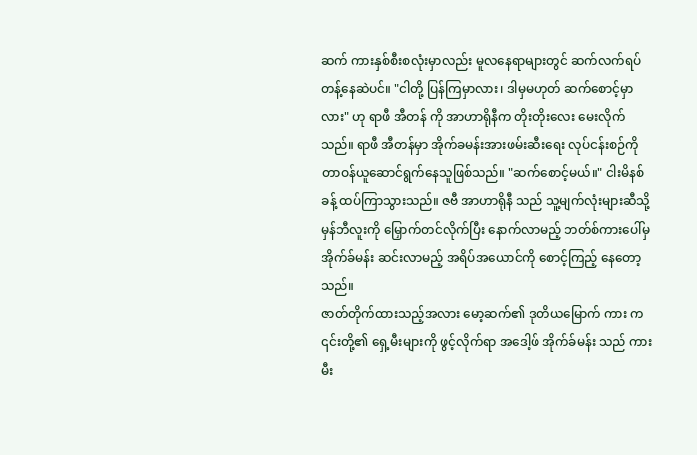ဆက် ကားနှစ်စီးစလုံးမှာလည်း မူလနေရာများတွင် ဆက်လက်ရပ်တန့်နေဆဲပင်။ "ငါတို့ ပြန်ကြမှာလား၊ ဒါမှမဟုတ် ဆက်စောင့်မှာလား" ဟု ရာဖီ အီတန် ကို အာဟာရိုနီက တိုးတိုးလေး မေးလိုက်သည်။ ရာဖီ အီတန်မှာ အိုက်ခမန်းအားဖမ်းဆီးရေး လုပ်ငန်းစဉ်ကို တာဝန်ယူဆောင်ရွက်နေသူဖြစ်သည်။ "ဆက်စောင့်မယ်။" ငါးမိနစ်ခန့် ထပ်ကြာသွားသည်။ ဇဗီ အာဟာရိုနီ သည် သူ့မျက်လုံးများဆီသို့ မှန်ဘီလူးကို မြှောက်တင်လိုက်ပြီး နောက်လာမည့် ဘတ်စ်ကားပေါ်မှ အိုက်ခ်မန်း ဆင်းလာမည့် အရိပ်အယောင်ကို စောင့်ကြည့် နေတော့သည်။
ဇာတ်တိုက်ထားသည့်အလား မော့ဆက်၏ ဒုတိယမြောက် ကား က ၎င်းတို့၏ ရှေ့မီးများကို ဖွင့်လိုက်ရာ အဒေါ့ဖ် အိုက်ခ်မန်း သည် ကားမီး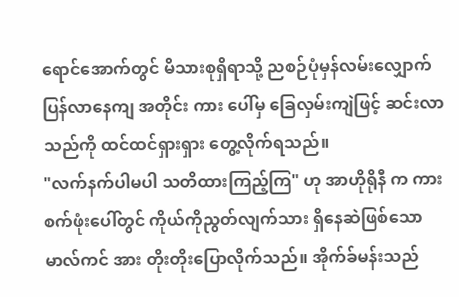ရောင်အောက်တွင် မိသားစုရှိရာသို့ ညစဉ်ပုံမှန်လမ်းလျှောက်ပြန်လာနေကျ အတိုင်း ကား ပေါ်မှ ခြေလှမ်းကျဲဖြင့် ဆင်းလာသည်ကို ထင်ထင်ရှားရှား တွေ့လိုက်ရသည်။
"လက်နက်ပါမပါ သတိထားကြည့်ကြ" ဟု အာဟိုရိုနီ က ကားစက်ဖုံးပေါ်တွင် ကိုယ်ကိုညွတ်လျက်သား ရှိနေဆဲဖြစ်သော မာလ်ကင် အား တိုးတိုးပြောလိုက်သည်။ အိုက်ခ်မန်းသည်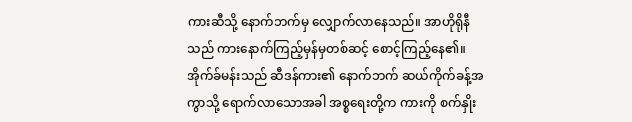ကားဆီသို့ နောက်ဘက်မှ လျှောက်လာနေသည်။ အာဟိုရိုနီ သည် ကားနောက်ကြည့်မှန်မှတစ်ဆင့် စောင့်ကြည့်နေ၏။
အိုက်ခ်မန်းသည် ဆီဒန်ကား၏ နောက်ဘက် ဆယ်ကိုက်ခန့်အကွာသို့ ရောက်လာသောအခါ အစ္စရေးတို့က ကားကို စက်နှိုး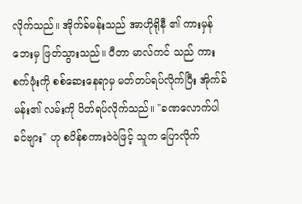လိုက်သည်။ အိုက်ခ်မန်းသည် အာဟိုရိုနီ ၏ ကားမှန်ဘေးမှ ဖြတ်သွားသည်။ ပီတာ မာလ်ကင် သည် ကားစက်ဖုံးကို စစ်ဆေးနေရာမှ မတ်တပ်ရပ်လိုက်ပြီး အိုက်ခ်မန်း၏ လမ်းကို ပိတ်ရပ်လိုက်သည်။ "ခဏလောက်ပါ ခင်ဗျား" ဟု စပိန်စကားဝဲဝဲဖြင့် သူက ပြောလိုက်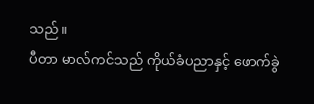သည်။
ပီတာ မာလ်ကင်သည် ကိုယ်ခံပညာနှင့် ဖောက်ခွဲ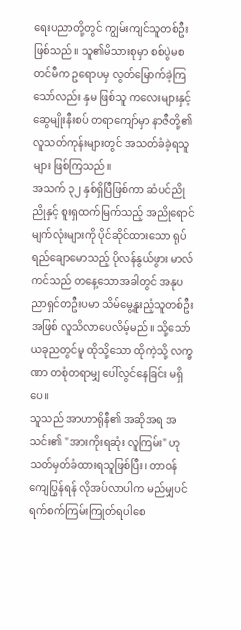ရေးပညာတို့တွင် ကျွမ်းကျင်သူတစ်ဦး ဖြစ်သည်။ သူ၏မိသားစုမှာ စစ်ပွဲမစတင်မီက ဥရောပမှ လွတ်မြောက်ခဲ့ကြသော်လည်း နှမ ဖြစ်သူ ကလေးများနှင့် ဆွေမျိုးနီးစပ် တရာကျော်မှာ နာဇီတို့၏ လူသတ်ကုန်းများတွင် အသတ်ခံခဲ့ရသူများ ဖြစ်ကြသည်။
အသက် ၃၂ နှစ်ရှိပြီဖြစ်ကာ ဆံပင်ညိုညိုနှင့် စူးရှထက်မြက်သည့် အညိုရောင်မျက်လုံးများကို ပိုင်ဆိုင်ထားသော ရုပ်ရည်ချောမောသည့် ပိုလန်နွယ်ဖွား မာလ်ကင်သည် တနေ့သောအခါတွင် အနုပညာရှင်တဦးပမာ သိမ်မွေ့နူးညံ့သူတစ်ဦးအဖြစ် လူသိလာပေလိမ့်မည်။ သို့သော် ယခုညတွင်မူ ထိုသို့သော ထိုကဲ့သို့ လက္ခဏာ တစုံတရာမျှ ပေါ်လွင်နေခြင်း မရှိပေ။
သူသည် အာဟာရိုနီ၏ အဆိုအရ အသင်း၏ "အားကိုးရဆုံး လူကြမ်း" ဟု သတ်မှတ်ခံထားရသူဖြစ်ပြီး၊ တာဝန်ကျေပြွန်ရန် လိုအပ်လာပါက မည်မျှပင် ရက်စက်ကြမ်းကြုတ်ရပါစေ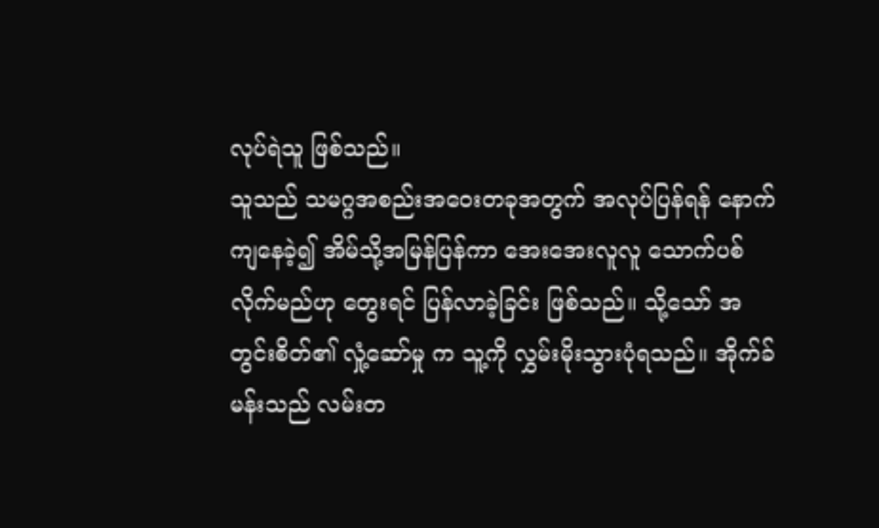လုပ်ရဲသူ ဖြစ်သည်။
သူသည် သမဂ္ဂအစည်းအဝေးတခုအတွက် အလုပ်ပြန်ရန် နောက်ကျနေခဲ့၍ အိမ်သို့အမြန်ပြန်ကာ အေးအေးလူလူ သောက်ပစ် လိုက်မည်ဟု တွေးရင် ပြန်လာခဲ့ခြင်း ဖြစ်သည်။ သို့သော် အတွင်းစိတ်၏ လှုံ့ဆော်မှု က သူ့ကို လွှမ်းမိုးသွားပုံရသည်။ အိုက်ခ်မန်းသည် လမ်းတ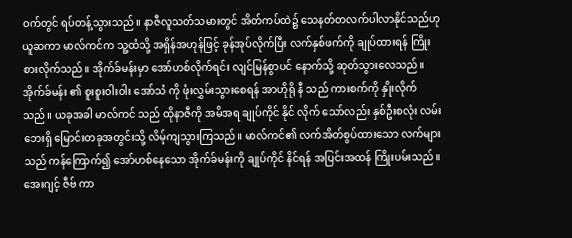ဝက်တွင် ရပ်တန့်သွားသည်။ နာဇီလူသတ်သမားတွင် အိတ်ကပ်ထဲ၌ သေနတ်တလက်ပါလာနိုင်သည်ဟု ယူဆကာ မာလ်ကင်က သူ့ထံသို့ အရှိန်အဟုန်ဖြင့် ခုန်အုပ်လိုက်ပြီး လက်နှစ်ဖက်ကို ချုပ်ထားရန် ကြိုးစားလိုက်သည်။ အိုက်ခ်မန်းမှာ အော်ဟစ်လိုက်ရင်း လျင်မြန်စွာပင် နောက်သို့ ဆုတ်သွားလေသည်။
အိုက်ခ်မန်း ၏ စူးစူးဝါးဝါး အော်သံ ကို ဖုံးလွှမ်းသွားစေရန် အာဟိုရို နီ သည် ကားစက်ကို နှိုးလိုက်သည်။ ယခုအခါ မာလ်ကင် သည် ထိုနာဇီကို အမိအရ ချုပ်ကိုင် နိုင် လိုက် သော်လည်း နှစ်ဦးစလုံး လမ်းဘေးရှိ မြောင်းတခုအတွင်းသို့ လိမ့်ကျသွားကြသည်။ မာလ်ကင်၏ လက်အိတ်စွပ်ထားသော လက်များသည် ကန်ကြောက်၍ အော်ဟစ်နေသော အိုက်ခ်မန်းကို ချုပ်ကိုင် နိင်ရန် အပြင်းအထန် ကြိုးပမ်းသည်။
အေးဂျင့် ဇီဗ် ကာ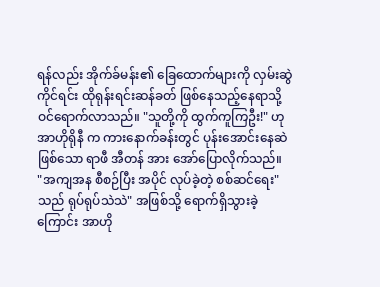ရန်လည်း အိုက်ခ်မန်း၏ ခြေထောက်များကို လှမ်းဆွဲကိုင်ရင်း ထိုရုန်းရင်းဆန်ခတ် ဖြစ်နေသည့်နေရာသို့ ဝင်ရောက်လာသည်။ "သူတို့ကို ထွက်ကူကြဦး!" ဟု အာဟိုရိုနီ က ကားနောက်ခန်းတွင် ပုန်းအောင်းနေဆဲဖြစ်သော ရာဖီ အီတန် အား အော်ပြောလိုက်သည်။
"အကျအန စီစဉ်ပြီး အပိုင် လုပ်ခဲ့တဲ့ စစ်ဆင်ရေး" သည် ရုပ်ရုပ်သဲသဲ" အဖြစ်သို့ ရောက်ရှိသွားခဲ့ကြောင်း အာဟို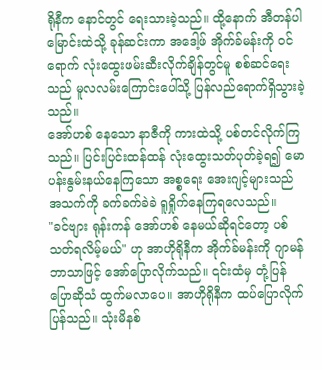ရိုနီက နောင်တွင် ရေးသားခဲ့သည်။ ထို့နောက် အီတန်ပါ မြောင်းထဲသို့ ခုန်ဆင်းကာ အဒေါ့ဖ် အိုက်ခ်မန်းကို ဝင်ရောက် လုံးထွေးဖမ်းဆီးလိုက်ချိန်တွင်မူ စစ်ဆင်ရေးသည် မူလလမ်းကြောင်းပေါ်သို့ ပြန်လည်ရောက်ရှိသွားခဲ့သည်။
အော်ဟစ် နေသော နာဇီကို ကားထဲသို့ ပစ်တင်လိုက်ကြသည်။ ပြင်းပြင်းထန်ထန် လုံးထွေးသတ်ပုတ်ခဲ့ရ၍ မောပန်းနွမ်းနယ်နေကြသော အစ္စရေး အေးဂျင့်များသည် အသက်ကို ခက်ခက်ခဲခဲ ရူရှိုက်နေကြရလေသည်။
"ခင်ဗျား ရုန်းကန် အော်ဟစ် နေမယ်ဆိုရင်တော့ ပစ်သတ်ရလိမ့်မယ်" ဟု အာဟိုရိုနီက အိုက်ခ်မန်းကို ဂျာမန်ဘာသာဖြင့် အော်ပြောလိုက်သည်။ ၎င်းထံမှ တုံ့ပြန် ပြောဆိုသံ ထွက်မလာပေ။ အာဟိုရိုနီက ထပ်ပြောလိုက်ပြန်သည်။ သုံးမိနစ်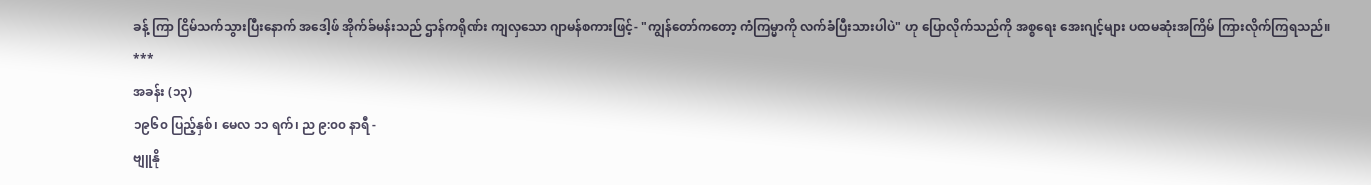ခန့် ကြာ ငြိမ်သက်သွားပြီးနောက် အဒေါ့ဖ် အိုက်ခ်မန်းသည် ဌာန်ကရိုဏ်း ကျလှသော ဂျာမန်စကားဖြင့်- "ကျွန်တော်ကတော့ ကံကြမ္မာကို လက်ခံပြီးသားပါပဲ" ဟု ပြောလိုက်သည်ကို အစ္စရေး အေးဂျင့်များ ပထမဆုံးအကြိမ် ကြားလိုက်ကြရသည်။
***
အခန်း (၁၃)
၁၉၆၀ ပြည့်နှစ်၊ မေလ ၁၁ ရက်၊ ည ၉:၀၀ နာရီ -
ဗျူနို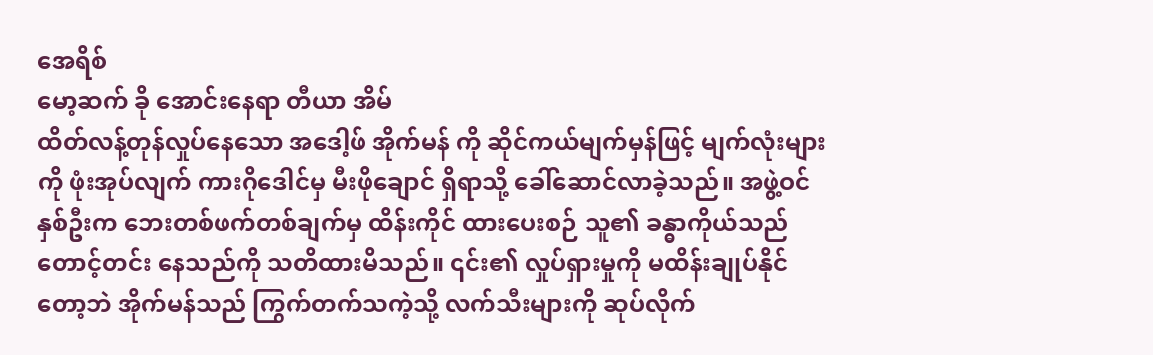အေရိစ်
မော့ဆက် ခို အောင်းနေရာ တီယာ အိမ်
ထိတ်လန့်တုန်လှုပ်နေသော အဒေါ့ဖ် အိုက်မန် ကို ဆိုင်ကယ်မျက်မှန်ဖြင့် မျက်လုံးများကို ဖုံးအုပ်လျက် ကားဂိုဒေါင်မှ မီးဖိုချောင် ရှိရာသို့ ခေါ်ဆောင်လာခဲ့သည်။ အဖွဲ့ဝင်နှစ်ဦးက ဘေးတစ်ဖက်တစ်ချက်မှ ထိန်းကိုင် ထားပေးစဉ် သူ၏ ခန္ဓာကိုယ်သည် တောင့်တင်း နေသည်ကို သတိထားမိသည်။ ၎င်း၏ လှုပ်ရှားမှုကို မထိန်းချုပ်နိုင်တော့ဘဲ အိုက်မန်သည် ကြွက်တက်သကဲ့သို့ လက်သီးများကို ဆုပ်လိုက်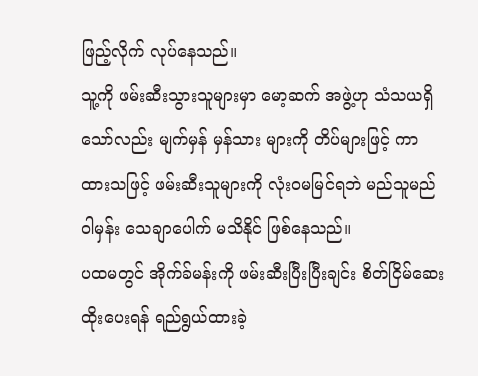ဖြည့်လိုက် လုပ်နေသည်။
သူ့ကို ဖမ်းဆီးသွားသူများမှာ မော့ဆက် အဖွဲ့ဟု သံသယရှိသော်လည်း မျက်မှန် မှန်သား များကို တိပ်များဖြင့် ကာထားသဖြင့် ဖမ်းဆီးသူများကို လုံးဝမမြင်ရဘဲ မည်သူမည်ဝါမှန်း သေချာပေါက် မသိနိုင် ဖြစ်နေသည်။
ပထမတွင် အိုက်ခ်မန်းကို ဖမ်းဆီးပြီးပြီးချင်း စိတ်ငြိမ်ဆေးထိုးပေးရန် ရည်ရွယ်ထားခဲ့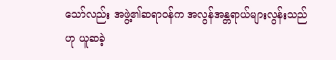သော်လည်း အဖွဲ့၏ဆရာဝန်က အလွန်အန္တရာယ်များလွန်းသည်ဟု ယူဆခဲ့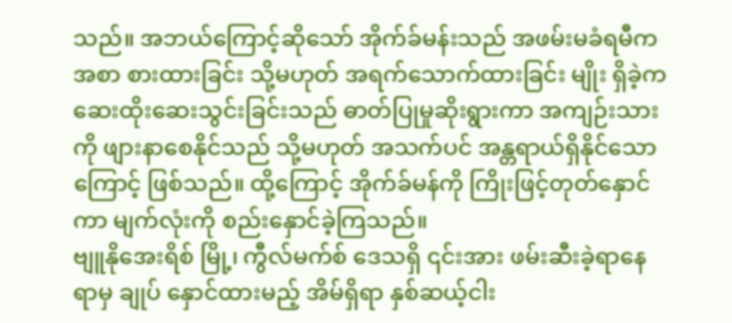သည်။ အဘယ်ကြောင့်ဆိုသော် အိုက်ခ်မန်းသည် အဖမ်းမခံရမီကအစာ စားထားခြင်း သို့မဟုတ် အရက်သောက်ထားခြင်း မျိုး ရှိခဲ့က ဆေးထိုးဆေးသွင်းခြင်းသည် ဓာတ်ပြုမှုဆိုးရွားကာ အကျဉ်းသားကို ဖျားနာစေနိုင်သည် သို့မဟုတ် အသက်ပင် အန္တရာယ်ရှိနိုင်သောကြောင့် ဖြစ်သည်။ ထို့ကြောင့် အိုက်ခ်မန်ကို ကြိုးဖြင့်တုတ်နှောင်ကာ မျက်လုံးကို စည်းနှောင်ခဲ့ကြသည်။
ဗျူနိုအေးရိစ် မြို့၊ ကွီလ်မက်စ် ဒေသရှိ ၎င်းအား ဖမ်းဆီးခဲ့ရာနေရာမှ ချုပ် နှောင်ထားမည့် အိမ်ရှိရာ နှစ်ဆယ့်ငါး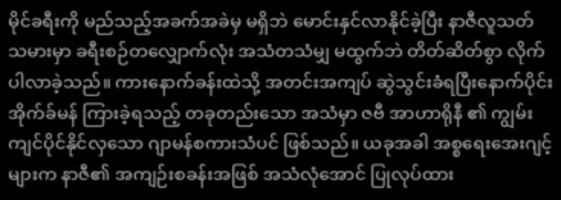မိုင်ခရီးကို မည်သည့်အခက်အခဲမှ မရှိဘဲ မောင်းနှင်လာနိုင်ခဲ့ပြီး နာဇီလူသတ်သမားမှာ ခရီးစဉ်တလျှောက်လုံး အသံတသံမျှ မထွက်ဘဲ တိတ်ဆိတ်စွာ လိုက်ပါလာခဲ့သည်။ ကားနောက်ခန်းထဲသို့ အတင်းအကျပ် ဆွဲသွင်းခံရပြီးနောက်ပိုင်း အိုက်ခ်မန် ကြားခဲ့ရသည့် တခုတည်းသော အသံမှာ ဇဗီ အာဟာရိုနီ ၏ ကျွမ်းကျင်ပိုင်နိုင်လှသော ဂျာမန်စကားသံပင် ဖြစ်သည်။ ယခုအခါ အစ္စရေးအေးဂျင့်များက နာဇီ၏ အကျဉ်းစခန်းအဖြစ် အသံလုံအောင် ပြုလုပ်ထား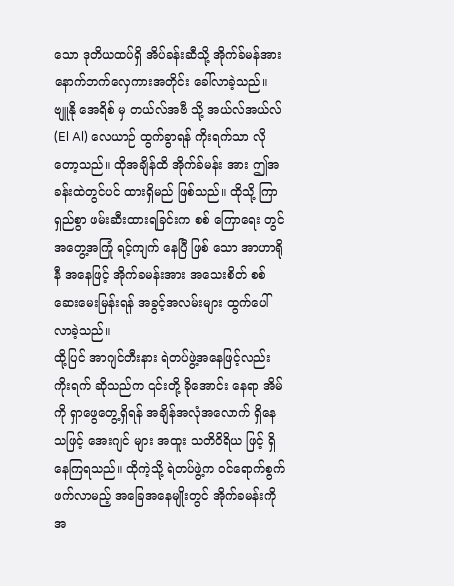သော ဒုတိယထပ်ရှိ အိပ်ခန်းဆီသို့ အိုက်ခ်မန်အား နောက်ဘက်လှေကားအတိုင်း ခေါ်လာခဲ့သည်။
ဗျူနို အေရိစ် မှ တယ်လ်အဗီ သို့ အယ်လ်အယ်လ် (El Al) လေယာဉ် ထွက်ခွာရန် ကိုးရက်သာ လိုတော့သည်။ ထိုအချိန်ထိ အိုက်ခ်မန်း အား ဤအခန်းထဲတွင်ပင် ထားရှိမည် ဖြစ်သည်။ ထိုသို့ ကြာရှည်စွာ ဖမ်းဆီးထားရခြင်းက စစ် ကြောရေး တွင် အတွေ့အကြုံ ရင့်ကျက် နေပြီ ဖြစ် သော အာဟာရိုနီ အနေဖြင့် အိုက်ခမန်းအား အသေးစိတ် စစ်ဆေးမေးမြန်းရန် အခွင့်အလမ်းများ ထွက်ပေါ်လာခဲ့သည်။
ထို့ပြင် အာဂျင်တီးနား ရဲတပ်ဖွဲ့အနေဖြင့်လည်း ကိုးရက် ဆိုသည်က ၎င်းတို့ ခိုအောင်း နေရာ အိမ်ကို ရှာဖွေတွေ့ရှိရန် အချိန်အလုံအလောက် ရှိနေသဖြင့် အေးဂျင် များ အထူး သတိဝိရိယ ဖြင့် ရှိနေကြရသည်။ ထိုကဲ့သို့ ရဲတပ်ဖွဲ့က ဝင်ရောက်စွက်ဖက်လာမည့် အခြေအနေမျိုးတွင် အိုက်ခမန်းကို အ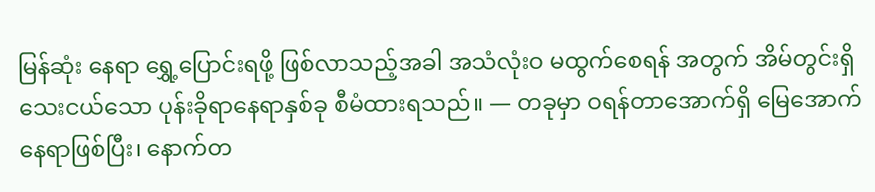မြန်ဆုံး နေရာ ရွှေ့ပြောင်းရဖို့ ဖြစ်လာသည့်အခါ အသံလုံးဝ မထွက်စေရန် အတွက် အိမ်တွင်းရှိ သေးငယ်သော ပုန်းခိုရာနေရာနှစ်ခု စီမံထားရသည်။ — တခုမှာ ဝရန်တာအောက်ရှိ မြေအောက်နေရာဖြစ်ပြီး၊ နောက်တ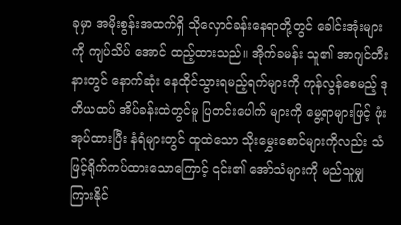ခုမှာ အမိုးစွန်းအထက်ရှိ သိုလှောင်ခန်းနေရာတို့တွင် ခေါင်းအုံးများကို ကျပ်သိပ် အောင် ထည့်ထားသည်။ အိုက်ခမန်း သူ၏ အာဂျင်တီးနားတွင် နောက်ဆုံး နေထိုင်သွားရမည့်ရက်များကို ကုန်လွန်စေမည့် ဒုတိယထပ် အိပ်ခန်းထဲတွင်မူ ပြတင်းပေါက် များကို မွေ့ရာများဖြင့် ဖုံးအုပ်ထားပြီး နံရံများတွင် ထူထဲသော သိုးမွှေးစောင်များကိုလည်း သံဖြင့်ရိုက်ကပ်ထားသောကြောင့် ၎င်း၏ အော်သံများကို မည်သူမျှ ကြားနိုင်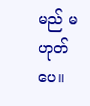မည် မဟုတ်ပေ။